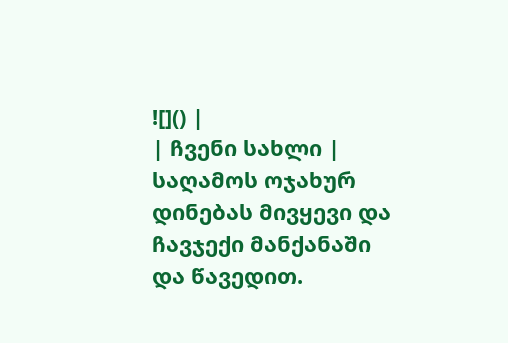![]() |
| ჩვენი სახლი |
საღამოს ოჯახურ დინებას მივყევი და ჩავჯექი მანქანაში და წავედით.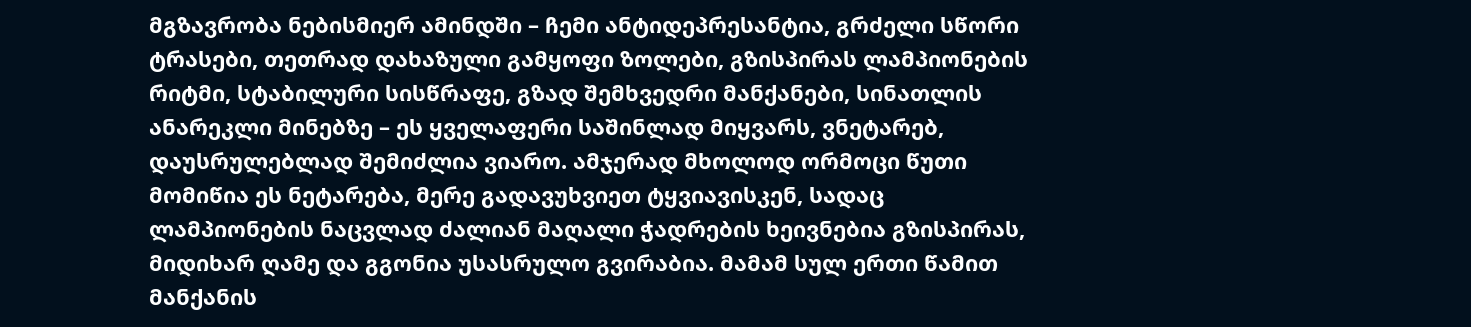მგზავრობა ნებისმიერ ამინდში – ჩემი ანტიდეპრესანტია, გრძელი სწორი ტრასები, თეთრად დახაზული გამყოფი ზოლები, გზისპირას ლამპიონების რიტმი, სტაბილური სისწრაფე, გზად შემხვედრი მანქანები, სინათლის ანარეკლი მინებზე – ეს ყველაფერი საშინლად მიყვარს, ვნეტარებ, დაუსრულებლად შემიძლია ვიარო. ამჯერად მხოლოდ ორმოცი წუთი მომიწია ეს ნეტარება, მერე გადავუხვიეთ ტყვიავისკენ, სადაც ლამპიონების ნაცვლად ძალიან მაღალი ჭადრების ხეივნებია გზისპირას, მიდიხარ ღამე და გგონია უსასრულო გვირაბია. მამამ სულ ერთი წამით მანქანის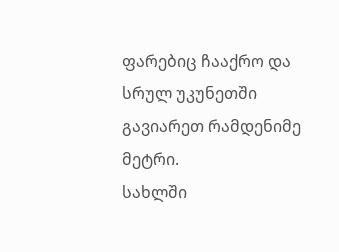ფარებიც ჩააქრო და სრულ უკუნეთში გავიარეთ რამდენიმე მეტრი.
სახლში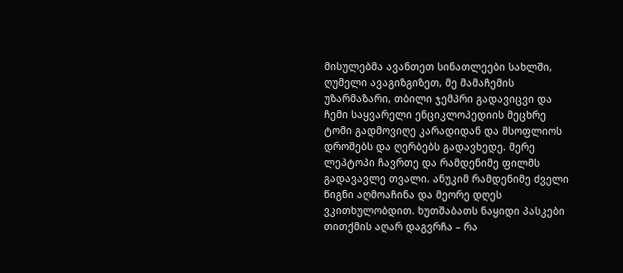მისულებმა ავანთეთ სინათლეები სახლში, ღუმელი ავაგიზგიზეთ, მე მამაჩემის უზარმაზარი, თბილი ჯემპრი გადავიცვი და ჩემი საყვარელი ენციკლოპედიის მეცხრე ტომი გადმოვიღე კარადიდან და მსოფლიოს დროშებს და ღერბებს გადავხედე. მერე ლეპტოპი ჩავრთე და რამდენიმე ფილმს გადავავლე თვალი. ანუკიმ რამდენიმე ძველი წიგნი აღმოაჩინა და მეორე დღეს ვკითხულობდით. ხუთშაბათს ნაყიდი პასკები თითქმის აღარ დაგვრჩა – რა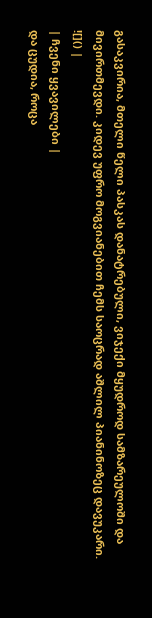გასაკვირია, მთელი წელი პასკას დანატრებული, ვიჯექი მყუდროდ სამზარეულოში და მივირთმევდი. კიდევ უფრო მოგვიანებით ჩემს საოცრად აშლილ პიანინოზეც დავუკარი.
![]() |
| ჩვენი ყვავილები |
და ცუდია, როცა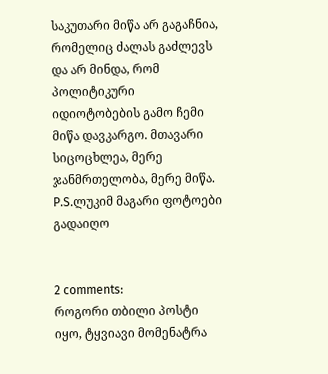საკუთარი მიწა არ გაგაჩნია, რომელიც ძალას გაძლევს და არ მინდა, რომ პოლიტიკური იდიოტობების გამო ჩემი მიწა დავკარგო. მთავარი სიცოცხლეა, მერე ჯანმრთელობა, მერე მიწა.
P.S.ლუკიმ მაგარი ფოტოები გადაიღო


2 comments:
როგორი თბილი პოსტი იყო, ტყვიავი მომენატრა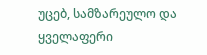უცებ, სამზარეულო და ყველაფერი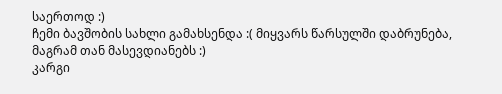საერთოდ :)
ჩემი ბავშობის სახლი გამახსენდა :( მიყვარს წარსულში დაბრუნება, მაგრამ თან მასევდიანებს :)
კარგი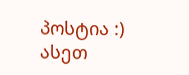პოსტია :)
ასეთ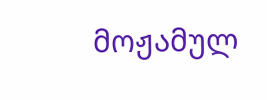მოჟამულ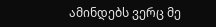ამინდებს ვერც მე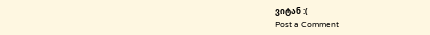ვიტან :(
Post a Comment